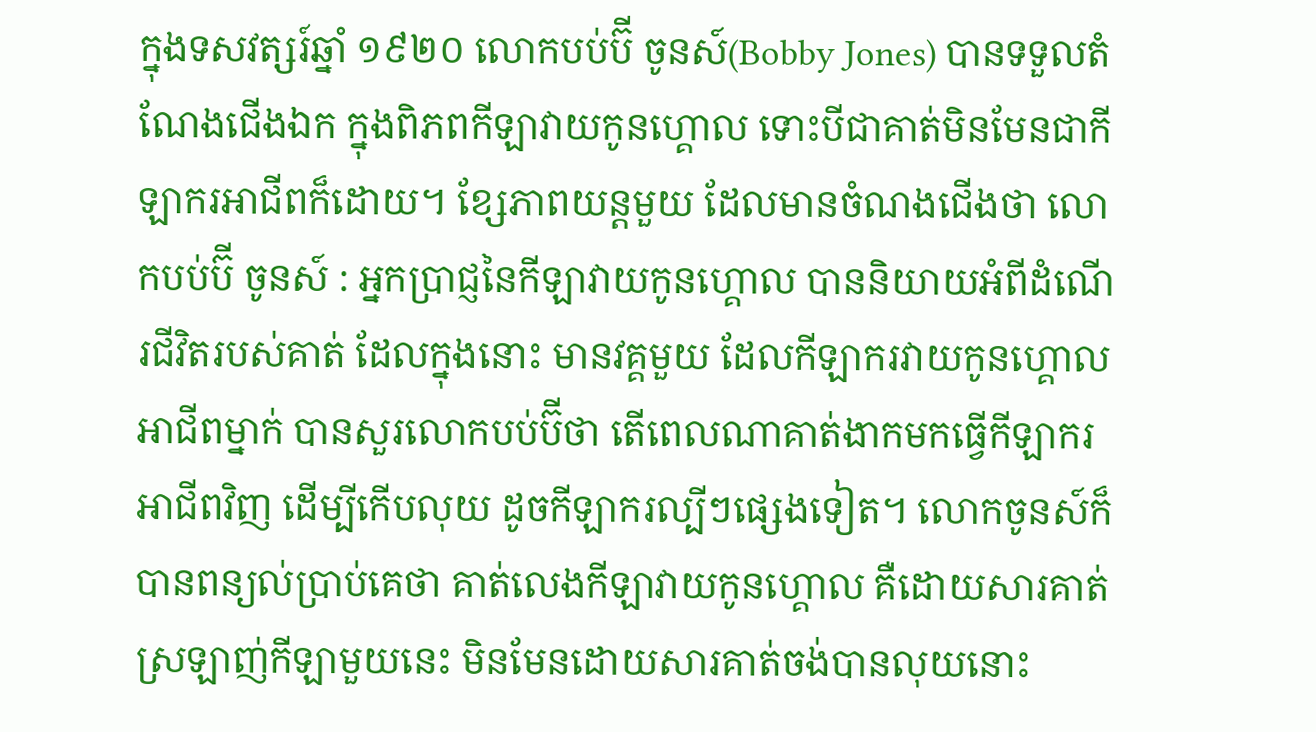ក្នុងទសវត្សរ៍ឆ្នាំ ១៩២០ លោកបប់ប៊ី ចូនស៍(Bobby Jones) បានទទួលតំណែងជើងឯក ក្នុងពិភពកីឡាវាយកូនហ្គោល ទោះបីជាគាត់មិនមែនជាកីឡាករអាជីពក៏ដោយ។ ខ្សែភាពយន្តមួយ ដែលមានចំណងជើងថា លោកបប់ប៊ី ចូនស៍ : អ្នកប្រាជ្ញនៃកីឡាវាយកូនហ្គោល បាននិយាយអំពីដំណើរជីវិតរបស់គាត់ ដែលក្នុងនោះ មានវគ្គមួយ ដែលកីឡាករវាយកូនហ្គោលអាជីពម្នាក់ បានសួរលោកបប់ប៊ីថា តើពេលណាគាត់ងាកមកធ្វើកីឡាករអាជីពវិញ ដើម្បីកើបលុយ ដូចកីឡាករល្បីៗផ្សេងទៀត។ លោកចូនស៍ក៏បានពន្យល់ប្រាប់គេថា គាត់លេងកីឡាវាយកូនហ្គោល គឺដោយសារគាត់ស្រឡាញ់កីឡាមួយនេះ មិនមែនដោយសារគាត់ចង់បានលុយនោះ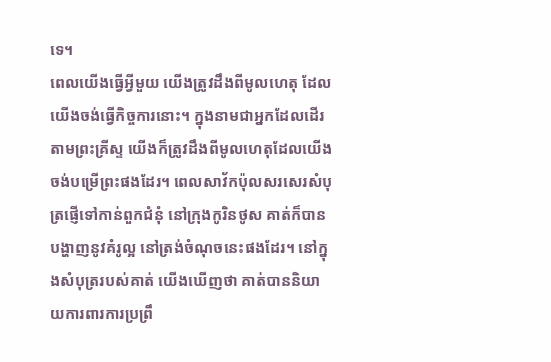ទេ។
ពេលយើងធ្វើអ្វីមួយ យើងត្រូវដឹងពីមូលហេតុ ដែលយើងចង់ធ្វើកិច្ចការនោះ។ ក្នុងនាមជាអ្នកដែលដើរតាមព្រះគ្រីស្ទ យើងក៏ត្រូវដឹងពីមូលហេតុដែលយើងចង់បម្រើព្រះផងដែរ។ ពេលសាវ័កប៉ុលសរសេរសំបុត្រផ្ញើទៅកាន់ពួកជំនុំ នៅក្រុងកូរិនថូស គាត់ក៏បានបង្ហាញនូវគំរូល្អ នៅត្រង់ចំណុចនេះផងដែរ។ នៅក្នុងសំបុត្ររបស់គាត់ យើងឃើញថា គាត់បាននិយាយការពារការប្រព្រឹ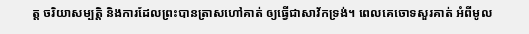ត្ត ចរិយាសម្បត្តិ និងការដែលព្រះបានត្រាសហៅគាត់ ឲ្យធ្វើជាសាវ័កទ្រង់។ ពេលគេចោទសួរគាត់ អំពីមូល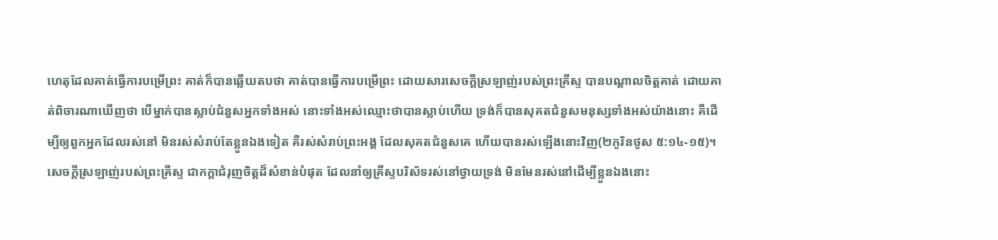ហេតុដែលគាត់ធ្វើការបម្រើព្រះ គាត់ក៏បានឆ្លើយតបថា គាត់បានធ្វើការបម្រើព្រះ ដោយសារសេចក្តីស្រឡាញ់របស់ព្រះគ្រីស្ទ បានបណ្តាលចិត្តគាត់ ដោយគាត់ពិចារណាឃើញថា បើម្នាក់បានស្លាប់ជំនួសអ្នកទាំងអស់ នោះទាំងអស់ឈ្មោះថាបានស្លាប់ហើយ ទ្រង់ក៏បានសុគតជំនួសមនុស្សទាំងអស់យ៉ាងនោះ គឺដើម្បីឲ្យពួកអ្នកដែលរស់នៅ មិនរស់សំរាប់តែខ្លួនឯងទៀត គឺរស់សំរាប់ព្រះអង្គ ដែលសុគតជំនួសគេ ហើយបានរស់ឡើងនោះវិញ(២កូរិនថូស ៥:១៤-១៥)។
សេចក្តីស្រឡាញ់របស់ព្រះគ្រីស្ទ ជាកក្តាជំរុញចិត្តដ៏សំខាន់បំផុត ដែលនាំឲ្យគ្រីស្ទបរិស័ទរស់នៅថ្វាយទ្រង់ មិនមែនរស់នៅដើម្បីខ្លួនឯងនោះ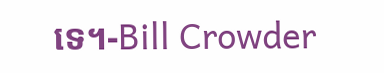ទេ។-Bill Crowder